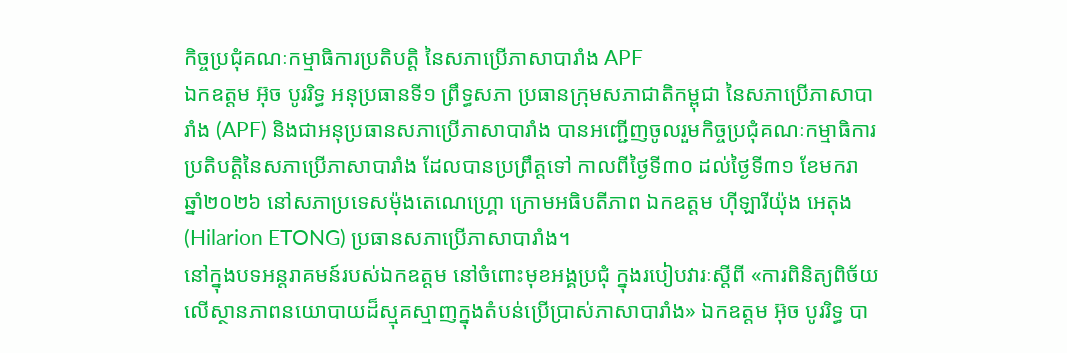កិច្ចប្រជុំគណៈកម្មាធិការប្រតិបត្តិ នៃសភាប្រើភាសាបារាំង APF
ឯកឧត្តម អ៊ុច បូររិទ្ធ អនុប្រធានទី១ ព្រឹទ្ធសភា ប្រធានក្រុមសភាជាតិកម្ពុជា នៃសភាប្រើភាសាបារាំង (APF) និងជាអនុប្រធានសភាប្រើភាសាបារាំង បានអញ្ជើញចូលរួមកិច្ចប្រជុំគណៈកម្មាធិការប្រតិបត្តិនៃសភាប្រើភាសាបារាំង ដែលបានប្រព្រឹត្តទៅ កាលពីថ្ងៃទី៣០ ដល់ថ្ងៃទី៣១ ខែមករា ឆ្នាំ២០២៦ នៅសភាប្រទេសម៉ុងតេណេហ្គ្រោ ក្រោមអធិបតីភាព ឯកឧត្តម ហ៊ីឡារីយ៉ុង អេតុង (Hilarion ETONG) ប្រធានសភាប្រើភាសាបារាំង។
នៅក្នុងបទអន្តរាគមន៍របស់ឯកឧត្តម នៅចំពោះមុខអង្គប្រជុំ ក្នុងរបៀបវារៈស្តីពី «ការពិនិត្យពិច័យលើស្ថានភាពនយោបាយដ៏ស្មុគស្មាញក្នុងតំបន់ប្រើប្រាស់ភាសាបារាំង» ឯកឧត្តម អ៊ុច បូររិទ្ធ បា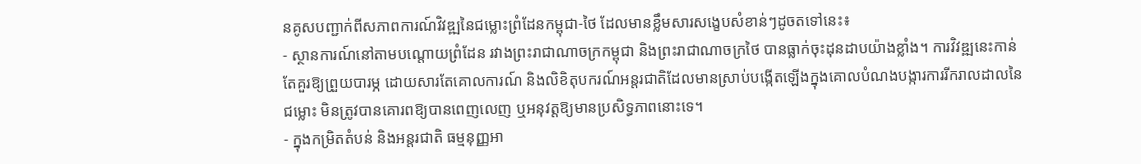នគូសបញ្ជាក់ពីសភាពការណ៍វិវឌ្ឍនៃជម្លោះព្រំដែនកម្ពុជា-ថៃ ដែលមានខ្លឹមសារសង្ខេបសំខាន់ៗដូចតទៅនេះ៖
- ស្ថានការណ៍នៅតាមបណ្តោយព្រំដែន រវាងព្រះរាជាណាចក្រកម្ពុជា និងព្រះរាជាណាចក្រថៃ បានធ្លាក់ចុះដុនដាបយ៉ាងខ្លាំង។ ការវិវឌ្ឍនេះកាន់តែគួរឱ្យព្រួយបារម្ភ ដោយសារតែគោលការណ៍ និងលិខិតុបករណ៍អន្តរជាតិដែលមានស្រាប់បង្កើតឡើងក្នុងគោលបំណងបង្ការការរីករាលដាលនៃជម្លោះ មិនត្រូវបានគោរពឱ្យបានពេញលេញ ឬអនុវត្តឱ្យមានប្រសិទ្ធភាពនោះទេ។
- ក្នុងកម្រិតតំបន់ និងអន្តរជាតិ ធម្មនុញ្ញអា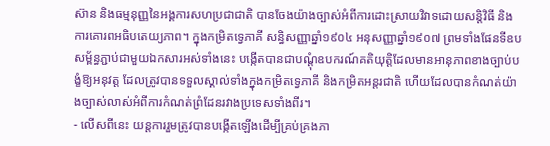ស៊ាន និងធម្មនុញ្ញនៃអង្គការសហប្រជាជាតិ បានចែងយ៉ាងច្បាស់អំពីការដោះស្រាយវិវាទដោយសន្តិវិធី និងការគោរពអធិបតេយ្យភាព។ ក្នុងកម្រិតទ្វេភាគី សន្ធិសញ្ញាឆ្នាំ១៩០៤ អនុសញ្ញាឆ្នាំ១៩០៧ ព្រមទាំងផែនទីឧបសម្ព័ន្ធភ្ជាប់ជាមួយឯកសារអស់ទាំងនេះ បង្កើតបានជាបណ្តុំឧបករណ៍គតិយុត្តិដែលមានអានុភាពខាងច្បាប់បង្ខំឱ្យអនុវត្ត ដែលត្រូវបានទទួលស្គាល់ទាំងក្នុងកម្រិតទ្វេភាគី និងកម្រិតអន្តរជាតិ ហើយដែលបានកំណត់យ៉ាងច្បាស់លាស់អំពីការកំណត់ព្រំដែនរវាងប្រទេសទាំងពីរ។
- លើសពីនេះ យន្តការរួមត្រូវបានបង្កើតឡើងដើម្បីគ្រប់គ្រងភា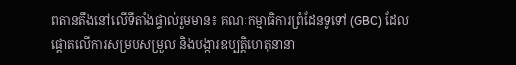ពតានតឹងនៅលើទីតាំងផ្ទាល់រួមមាន៖ គណៈកម្មាធិការព្រំដែនទូទៅ (GBC) ដែលផ្តោតលើការសម្របសម្រួល និងបង្ការឧប្បត្តិហេតុនានា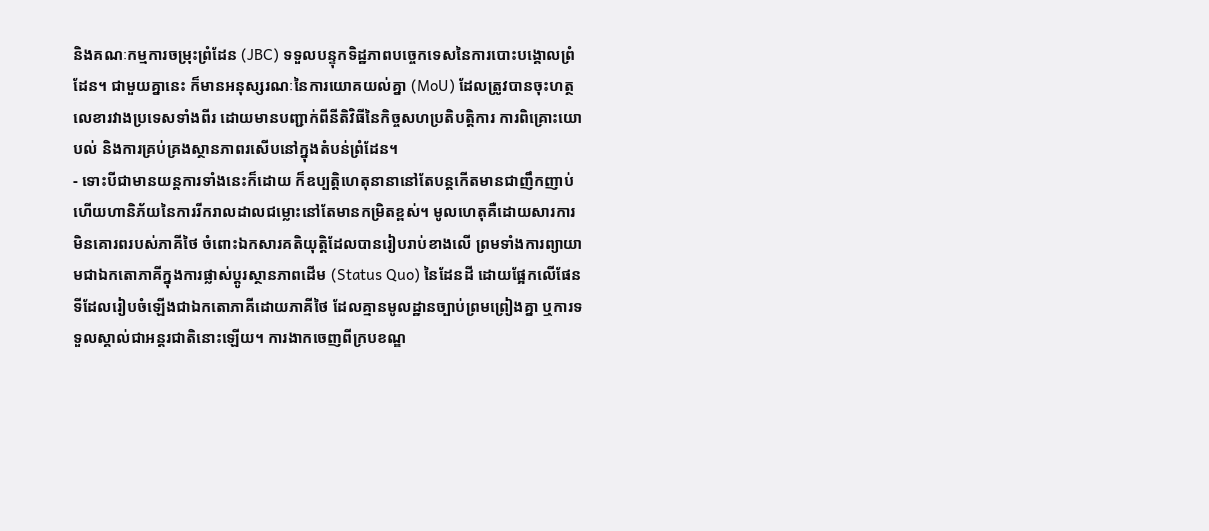និងគណៈកម្មការចម្រុះព្រំដែន (JBC) ទទួលបន្ទុកទិដ្ឋភាពបច្ចេកទេសនៃការបោះបង្គោលព្រំដែន។ ជាមួយគ្នានេះ ក៏មានអនុស្សរណៈនៃការយោគយល់គ្នា (MoU) ដែលត្រូវបានចុះហត្ថលេខារវាងប្រទេសទាំងពីរ ដោយមានបញ្ជាក់ពីនីតិវិធីនៃកិច្ចសហប្រតិបត្តិការ ការពិគ្រោះយោបល់ និងការគ្រប់គ្រងស្ថានភាពរសើបនៅក្នុងតំបន់ព្រំដែន។
- ទោះបីជាមានយន្តការទាំងនេះក៏ដោយ ក៏ឧប្បត្តិហេតុនានានៅតែបន្តកើតមានជាញឹកញាប់ ហើយហានិភ័យនៃការរីករាលដាលជម្លោះនៅតែមានកម្រិតខ្ពស់។ មូលហេតុគឺដោយសារការមិនគោរពរបស់ភាគីថៃ ចំពោះឯកសារគតិយុត្តិដែលបានរៀបរាប់ខាងលើ ព្រមទាំងការព្យាយាមជាឯកតោភាគីក្នុងការផ្លាស់ប្តូរស្ថានភាពដើម (Status Quo) នៃដែនដី ដោយផ្អែកលើផែនទីដែលរៀបចំឡើងជាឯកតោភាគីដោយភាគីថៃ ដែលគ្មានមូលដ្ឋានច្បាប់ព្រមព្រៀងគ្នា ឬការទទួលស្គាល់ជាអន្តរជាតិនោះឡើយ។ ការងាកចេញពីក្របខណ្ឌ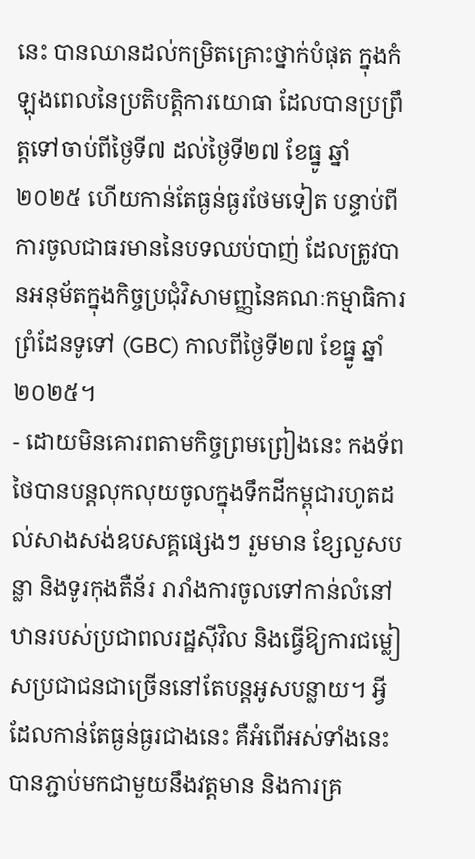នេះ បានឈានដល់កម្រិតគ្រោះថ្នាក់បំផុត ក្នុងកំឡុងពេលនៃប្រតិបត្តិការយោធា ដែលបានប្រព្រឹត្តទៅចាប់ពីថ្ងៃទី៧ ដល់ថ្ងៃទី២៧ ខែធ្នូ ឆ្នាំ២០២៥ ហើយកាន់តែធ្ងន់ធ្ងរថែមទៀត បន្ទាប់ពីការចូលជាធរមាននៃបទឈប់បាញ់ ដែលត្រូវបានអនុម័តក្នុងកិច្ចប្រជុំវិសាមញ្ញនៃគណៈកម្មាធិការព្រំដែនទូទៅ (GBC) កាលពីថ្ងៃទី២៧ ខែធ្នូ ឆ្នាំ២០២៥។
- ដោយមិនគោរពតាមកិច្ចព្រមព្រៀងនេះ កងទ័ពថៃបានបន្តលុកលុយចូលក្នុងទឹកដីកម្ពុជារហូតដល់សាងសង់ឧបសគ្គផ្សេងៗ រួមមាន ខ្សែលួសបន្លា និងទូរកុងតឺន័រ រារាំងការចូលទៅកាន់លំនៅឋានរបស់ប្រជាពលរដ្ឋស៊ីវិល និងធ្វើឱ្យការជម្លៀសប្រជាជនជាច្រើននៅតែបន្តអូសបន្លាយ។ អ្វីដែលកាន់តែធ្ងន់ធ្ងរជាងនេះ គឺអំពើអស់ទាំងនេះបានភ្ជាប់មកជាមួយនឹងវត្តមាន និងការគ្រ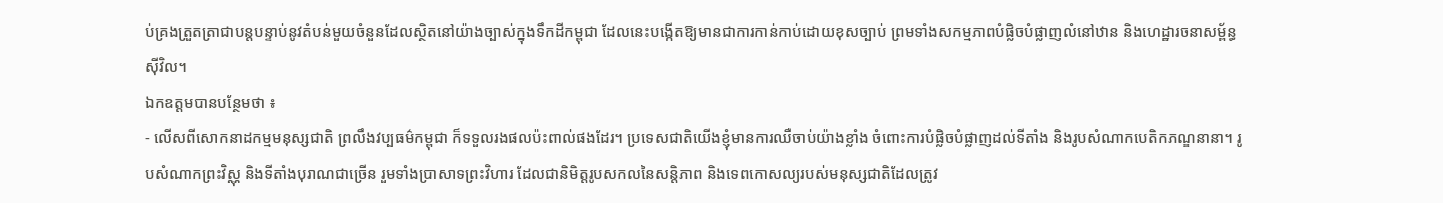ប់គ្រងត្រួតត្រាជាបន្តបន្ទាប់នូវតំបន់មួយចំនួនដែលស្ថិតនៅយ៉ាងច្បាស់ក្នុងទឹកដីកម្ពុជា ដែលនេះបង្កើតឱ្យមានជាការកាន់កាប់ដោយខុសច្បាប់ ព្រមទាំងសកម្មភាពបំផ្លិចបំផ្លាញលំនៅឋាន និងហេដ្ឋារចនាសម្ព័ន្ធស៊ីវិល។
ឯកឧត្តមបានបន្ថែមថា ៖
- លើសពីសោកនាដកម្មមនុស្សជាតិ ព្រលឹងវប្បធម៌កម្ពុជា ក៏ទទួលរងផលប៉ះពាល់ផងដែរ។ ប្រទេសជាតិយើងខ្ញុំមានការឈឺចាប់យ៉ាងខ្លាំង ចំពោះការបំផ្លិចបំផ្លាញដល់ទីតាំង និងរូបសំណាកបេតិកភណ្ឌនានា។ រូបសំណាកព្រះវិស្ណុ និងទីតាំងបុរាណជាច្រើន រួមទាំងប្រាសាទព្រះវិហារ ដែលជានិមិត្តរូបសកលនៃសន្តិភាព និងទេពកោសល្យរបស់មនុស្សជាតិដែលត្រូវ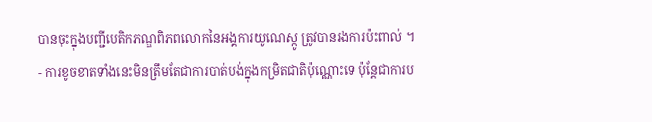បានចុះក្នុងបញ្ជីបេតិកភណ្ឌពិភពលោកនៃអង្គការយូណេស្កូ ត្រូវបានរងការប៉ះពាល់ ។
- ការខូចខាតទាំងនេះមិនត្រឹមតែជាការបាត់បង់ក្នុងកម្រិតជាតិប៉ុណ្ណោះទេ ប៉ុន្តែជាការប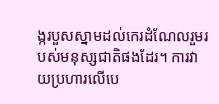ង្ករបួសស្នាមដល់កេរដំណែលរួមរបស់មនុស្សជាតិផងដែរ។ ការវាយប្រហារលើបេ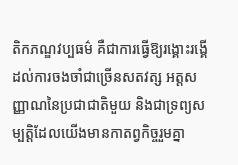តិកភណ្ឌវប្បធម៌ គឺជាការធ្វើឱ្យរង្គោះរង្គើដល់ការចងចាំជាច្រើនសតវត្ស អត្តសញ្ញាណនៃប្រជាជាតិមួយ និងជាទ្រព្យសម្បត្តិដែលយើងមានកាតព្វកិច្ចរួមគ្នា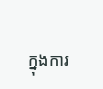ក្នុងការ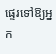ផ្ទេរទៅឱ្យអ្នក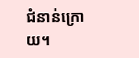ជំនាន់ក្រោយ។